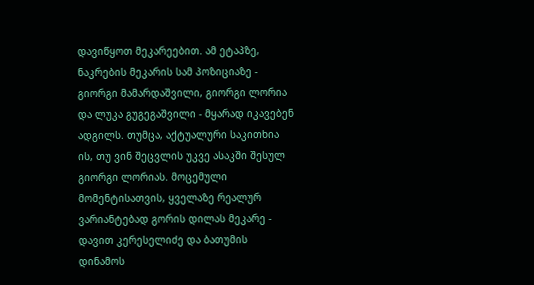დავიწყოთ მეკარეებით. ამ ეტაპზე, ნაკრების მეკარის სამ პოზიციაზე - გიორგი მამარდაშვილი, გიორგი ლორია და ლუკა გუგეგაშვილი - მყარად იკავებენ ადგილს. თუმცა, აქტუალური საკითხია ის, თუ ვინ შეცვლის უკვე ასაკში შესულ გიორგი ლორიას. მოცემული მომენტისათვის, ყველაზე რეალურ ვარიანტებად გორის დილას მეკარე - დავით კერესელიძე და ბათუმის დინამოს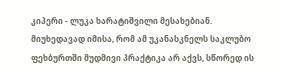კიპერი - ლუკა ხარატიშვილი მესახებიან. მიუხედავად იმისა, რომ ამ უკანასკნელს საკლუბო ფეხბურთში მუდმივი პრაქტიკა არ აქვს, სწორედ ის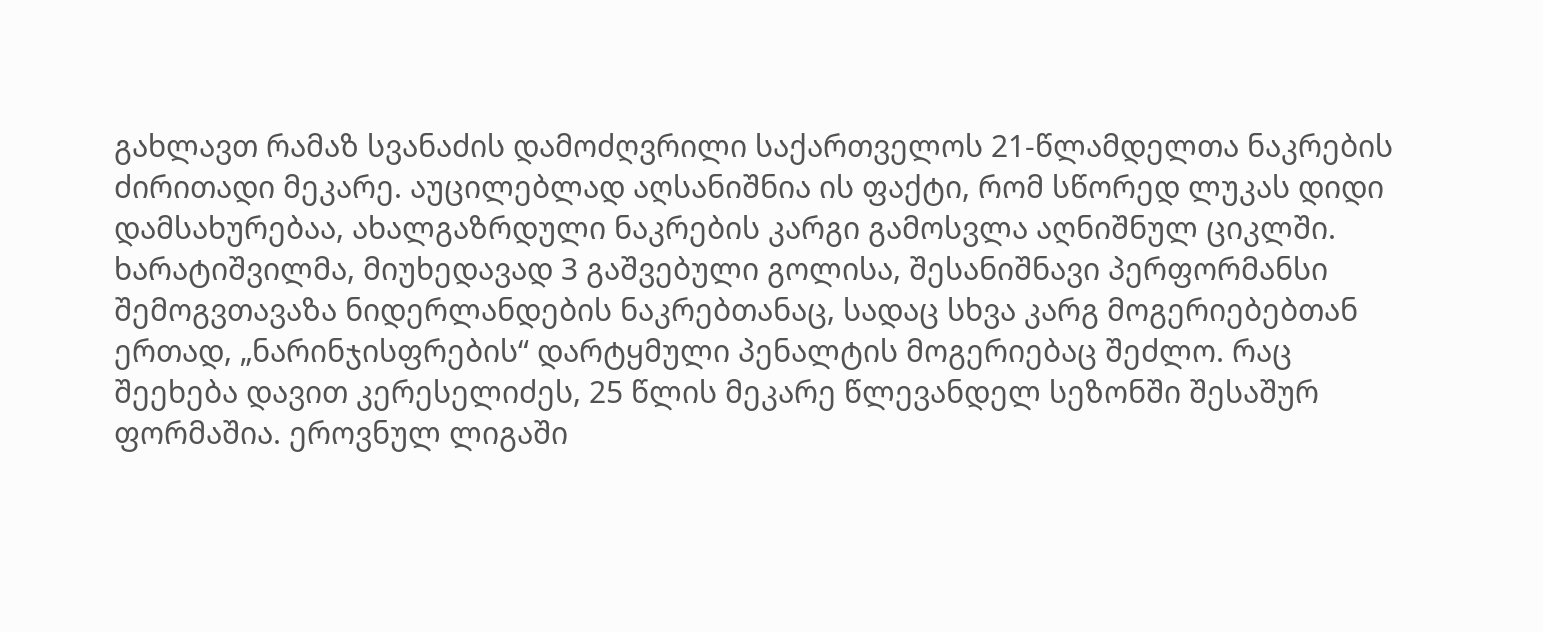გახლავთ რამაზ სვანაძის დამოძღვრილი საქართველოს 21-წლამდელთა ნაკრების ძირითადი მეკარე. აუცილებლად აღსანიშნია ის ფაქტი, რომ სწორედ ლუკას დიდი დამსახურებაა, ახალგაზრდული ნაკრების კარგი გამოსვლა აღნიშნულ ციკლში. ხარატიშვილმა, მიუხედავად 3 გაშვებული გოლისა, შესანიშნავი პერფორმანსი შემოგვთავაზა ნიდერლანდების ნაკრებთანაც, სადაც სხვა კარგ მოგერიებებთან ერთად, „ნარინჯისფრების“ დარტყმული პენალტის მოგერიებაც შეძლო. რაც შეეხება დავით კერესელიძეს, 25 წლის მეკარე წლევანდელ სეზონში შესაშურ ფორმაშია. ეროვნულ ლიგაში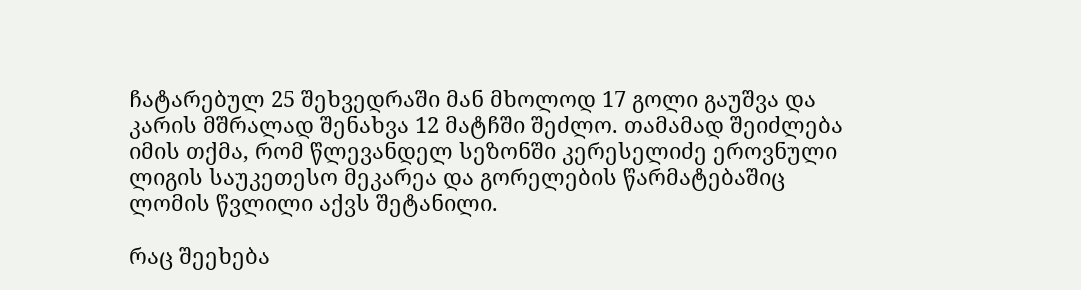ჩატარებულ 25 შეხვედრაში მან მხოლოდ 17 გოლი გაუშვა და კარის მშრალად შენახვა 12 მატჩში შეძლო. თამამად შეიძლება იმის თქმა, რომ წლევანდელ სეზონში კერესელიძე ეროვნული ლიგის საუკეთესო მეკარეა და გორელების წარმატებაშიც ლომის წვლილი აქვს შეტანილი.

რაც შეეხება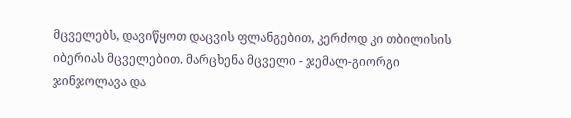მცველებს, დავიწყოთ დაცვის ფლანგებით, კერძოდ კი თბილისის იბერიას მცველებით. მარცხენა მცველი - ჯემალ-გიორგი ჯინჯოლავა და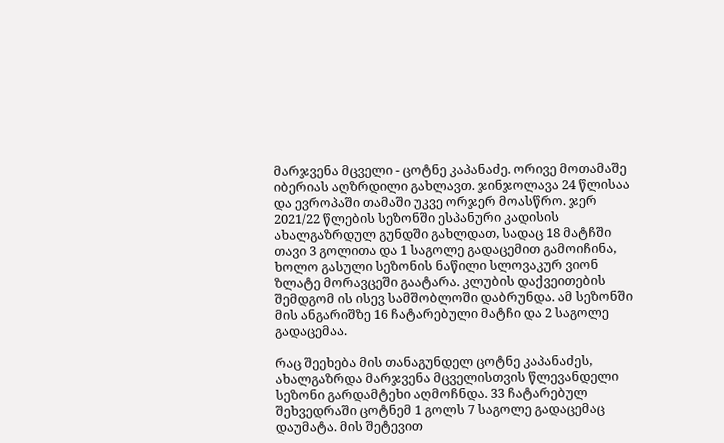მარჯვენა მცველი - ცოტნე კაპანაძე. ორივე მოთამაშე იბერიას აღზრდილი გახლავთ. ჯინჯოლავა 24 წლისაა და ევროპაში თამაში უკვე ორჯერ მოასწრო. ჯერ 2021/22 წლების სეზონში ესპანური კადისის ახალგაზრდულ გუნდში გახლდათ, სადაც 18 მატჩში თავი 3 გოლითა და 1 საგოლე გადაცემით გამოიჩინა, ხოლო გასული სეზონის ნაწილი სლოვაკურ ვიონ ზლატე მორავცეში გაატარა. კლუბის დაქვეითების შემდგომ ის ისევ სამშობლოში დაბრუნდა. ამ სეზონში მის ანგარიშზე 16 ჩატარებული მატჩი და 2 საგოლე გადაცემაა.

რაც შეეხება მის თანაგუნდელ ცოტნე კაპანაძეს, ახალგაზრდა მარჯვენა მცველისთვის წლევანდელი სეზონი გარდამტეხი აღმოჩნდა. 33 ჩატარებულ შეხვედრაში ცოტნემ 1 გოლს 7 საგოლე გადაცემაც დაუმატა. მის შეტევით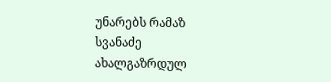უნარებს რამაზ სვანაძე ახალგაზრდულ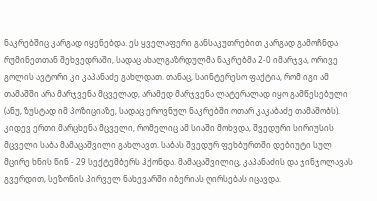ნაკრებშიც კარგად იყენებდა. ეს ყველაფერი განსაკუთრებით კარგად გამოჩნდა რუმინეთთან შეხვედრაში, სადაც ახალგაზრდულმა ნაკრებმა 2-0 იმარჯვა, ორივე გოლის ავტორი კი კაპანაძე გახლდათ. თანაც, საინტერესო ფაქტია, რომ იგი ამ თამაშში არა მარჯვენა მცველად, არამედ მარჯვენა ლატერალად იყო გამწესებული (ანუ, ზუსტად იმ პოზიციაზე, სადაც ეროვნულ ნაკრებში ოთარ კაკაბაძე თამაშობს). კიდევ ერთი მარცხენა მცველი, რომელიც ამ სიაში მოხვდა, შვედური სირიუსის მცველი საბა მამაცაშვილი გახლავთ. საბას შვედურ ფეხბურთში დებიუტი სულ მცირე ხნის წინ - 29 სექტემბერს ჰქონდა. მამაცაშვილიც, კაპანაძის და ჯინჯოლავას გვერდით, სეზონის პირველ ნახევარში იბერიას ღირსებას იცავდა.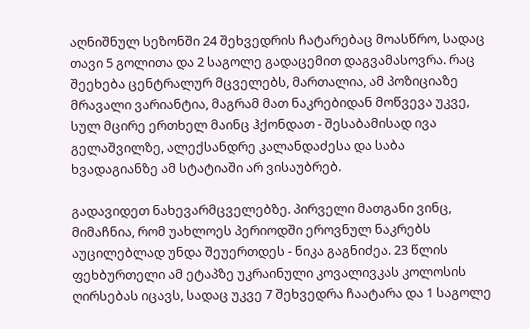აღნიშნულ სეზონში 24 შეხვედრის ჩატარებაც მოასწრო, სადაც თავი 5 გოლითა და 2 საგოლე გადაცემით დაგვამასოვრა. რაც შეეხება ცენტრალურ მცველებს, მართალია, ამ პოზიციაზე მრავალი ვარიანტია, მაგრამ მათ ნაკრებიდან მოწვევა უკვე, სულ მცირე ერთხელ მაინც ჰქონდათ - შესაბამისად ივა გელაშვილზე, ალექსანდრე კალანდაძესა და საბა ხვადაგიანზე ამ სტატიაში არ ვისაუბრებ.

გადავიდეთ ნახევარმცველებზე. პირველი მათგანი ვინც, მიმაჩნია, რომ უახლოეს პერიოდში ეროვნულ ნაკრებს აუცილებლად უნდა შეუერთდეს - ნიკა გაგნიძეა. 23 წლის ფეხბურთელი ამ ეტაპზე უკრაინული კოვალივკას კოლოსის ღირსებას იცავს, სადაც უკვე 7 შეხვედრა ჩაატარა და 1 საგოლე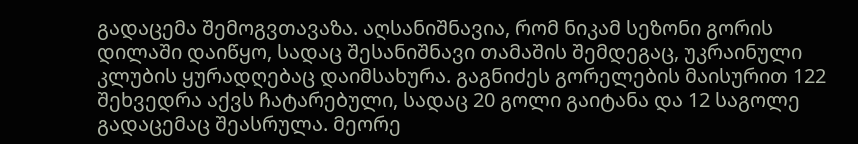გადაცემა შემოგვთავაზა. აღსანიშნავია, რომ ნიკამ სეზონი გორის დილაში დაიწყო, სადაც შესანიშნავი თამაშის შემდეგაც, უკრაინული კლუბის ყურადღებაც დაიმსახურა. გაგნიძეს გორელების მაისურით 122 შეხვედრა აქვს ჩატარებული, სადაც 20 გოლი გაიტანა და 12 საგოლე გადაცემაც შეასრულა. მეორე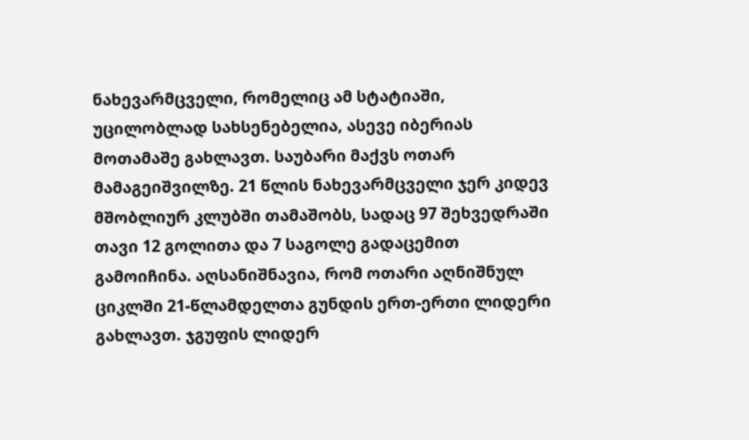ნახევარმცველი, რომელიც ამ სტატიაში, უცილობლად სახსენებელია, ასევე იბერიას მოთამაშე გახლავთ. საუბარი მაქვს ოთარ მამაგეიშვილზე. 21 წლის ნახევარმცველი ჯერ კიდევ მშობლიურ კლუბში თამაშობს, სადაც 97 შეხვედრაში თავი 12 გოლითა და 7 საგოლე გადაცემით გამოიჩინა. აღსანიშნავია, რომ ოთარი აღნიშნულ ციკლში 21-წლამდელთა გუნდის ერთ-ერთი ლიდერი გახლავთ. ჯგუფის ლიდერ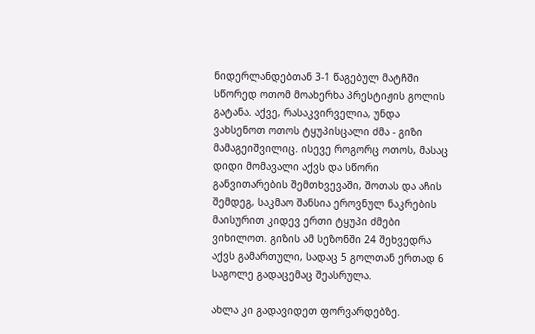ნიდერლანდებთან 3-1 წაგებულ მატჩში სწორედ ოთომ მოახერხა პრესტიჟის გოლის გატანა. აქვე, რასაკვირველია, უნდა ვახსენოთ ოთოს ტყუპისცალი ძმა - გიზი მამაგეიშვილიც. ისევე როგორც ოთოს, მასაც დიდი მომავალი აქვს და სწორი განვითარების შემთხვევაში, შოთას და აჩის შემდეგ, საკმაო შანსია ეროვნულ ნაკრების მაისურით კიდევ ერთი ტყუპი ძმები ვიხილოთ. გიზის ამ სეზონში 24 შეხვედრა აქვს გამართული, სადაც 5 გოლთან ერთად 6 საგოლე გადაცემაც შეასრულა.

ახლა კი გადავიდეთ ფორვარდებზე.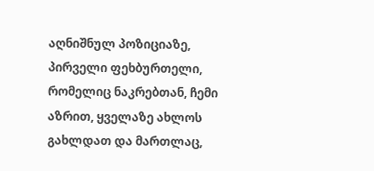აღნიშნულ პოზიციაზე, პირველი ფეხბურთელი, რომელიც ნაკრებთან, ჩემი აზრით, ყველაზე ახლოს გახლდათ და მართლაც,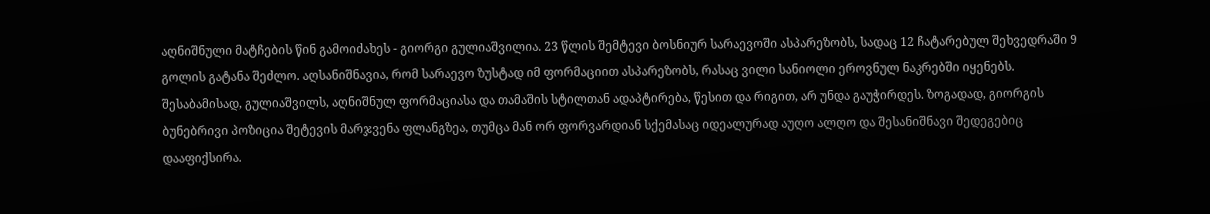აღნიშნული მატჩების წინ გამოიძახეს - გიორგი გულიაშვილია. 23 წლის შემტევი ბოსნიურ სარაევოში ასპარეზობს, სადაც 12 ჩატარებულ შეხვედრაში 9 გოლის გატანა შეძლო. აღსანიშნავია, რომ სარაევო ზუსტად იმ ფორმაციით ასპარეზობს, რასაც ვილი სანიოლი ეროვნულ ნაკრებში იყენებს. შესაბამისად, გულიაშვილს, აღნიშნულ ფორმაციასა და თამაშის სტილთან ადაპტირება, წესით და რიგით, არ უნდა გაუჭირდეს. ზოგადად, გიორგის ბუნებრივი პოზიცია შეტევის მარჯვენა ფლანგზეა, თუმცა მან ორ ფორვარდიან სქემასაც იდეალურად აუღო ალღო და შესანიშნავი შედეგებიც დააფიქსირა.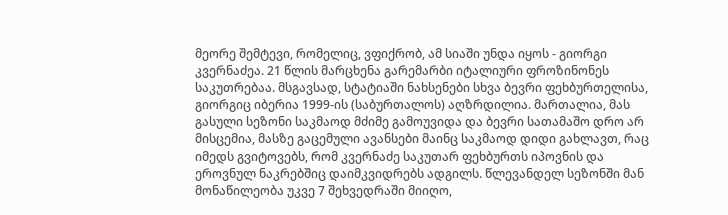მეორე შემტევი, რომელიც, ვფიქრობ, ამ სიაში უნდა იყოს - გიორგი კვერნაძეა. 21 წლის მარცხენა გარემარბი იტალიური ფროზინონეს საკუთრებაა. მსგავსად, სტატიაში ნახსენები სხვა ბევრი ფეხბურთელისა, გიორგიც იბერია 1999-ის (საბურთალოს) აღზრდილია. მართალია, მას გასული სეზონი საკმაოდ მძიმე გამოუვიდა და ბევრი სათამაშო დრო არ მისცემია, მასზე გაცემული ავანსები მაინც საკმაოდ დიდი გახლავთ, რაც იმედს გვიტოვებს, რომ კვერნაძე საკუთარ ფეხბურთს იპოვნის და ეროვნულ ნაკრებშიც დაიმკვიდრებს ადგილს. წლევანდელ სეზონში მან მონაწილეობა უკვე 7 შეხვედრაში მიიღო,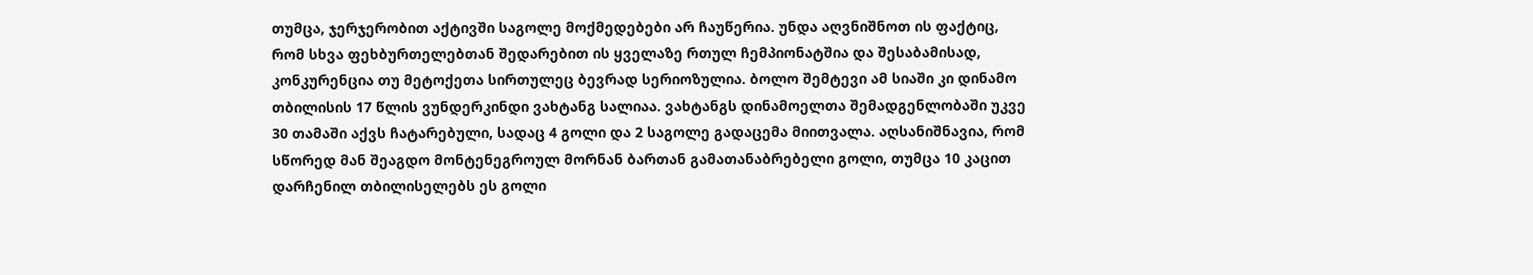თუმცა, ჯერჯერობით აქტივში საგოლე მოქმედებები არ ჩაუწერია. უნდა აღვნიშნოთ ის ფაქტიც, რომ სხვა ფეხბურთელებთან შედარებით ის ყველაზე რთულ ჩემპიონატშია და შესაბამისად, კონკურენცია თუ მეტოქეთა სირთულეც ბევრად სერიოზულია. ბოლო შემტევი ამ სიაში კი დინამო თბილისის 17 წლის ვუნდერკინდი ვახტანგ სალიაა. ვახტანგს დინამოელთა შემადგენლობაში უკვე 30 თამაში აქვს ჩატარებული, სადაც 4 გოლი და 2 საგოლე გადაცემა მიითვალა. აღსანიშნავია, რომ სწორედ მან შეაგდო მონტენეგროულ მორნან ბართან გამათანაბრებელი გოლი, თუმცა 10 კაცით დარჩენილ თბილისელებს ეს გოლი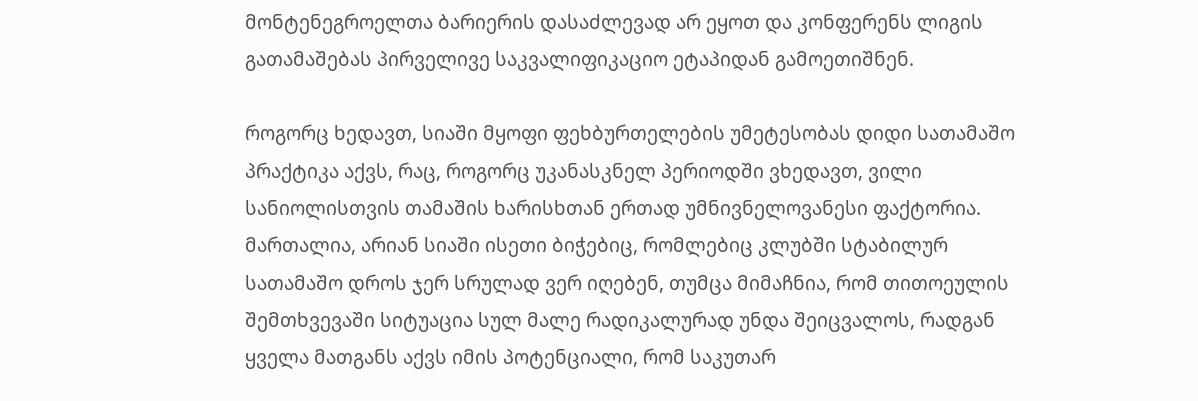მონტენეგროელთა ბარიერის დასაძლევად არ ეყოთ და კონფერენს ლიგის გათამაშებას პირველივე საკვალიფიკაციო ეტაპიდან გამოეთიშნენ.

როგორც ხედავთ, სიაში მყოფი ფეხბურთელების უმეტესობას დიდი სათამაშო პრაქტიკა აქვს, რაც, როგორც უკანასკნელ პერიოდში ვხედავთ, ვილი სანიოლისთვის თამაშის ხარისხთან ერთად უმნივნელოვანესი ფაქტორია. მართალია, არიან სიაში ისეთი ბიჭებიც, რომლებიც კლუბში სტაბილურ სათამაშო დროს ჯერ სრულად ვერ იღებენ, თუმცა მიმაჩნია, რომ თითოეულის შემთხვევაში სიტუაცია სულ მალე რადიკალურად უნდა შეიცვალოს, რადგან ყველა მათგანს აქვს იმის პოტენციალი, რომ საკუთარ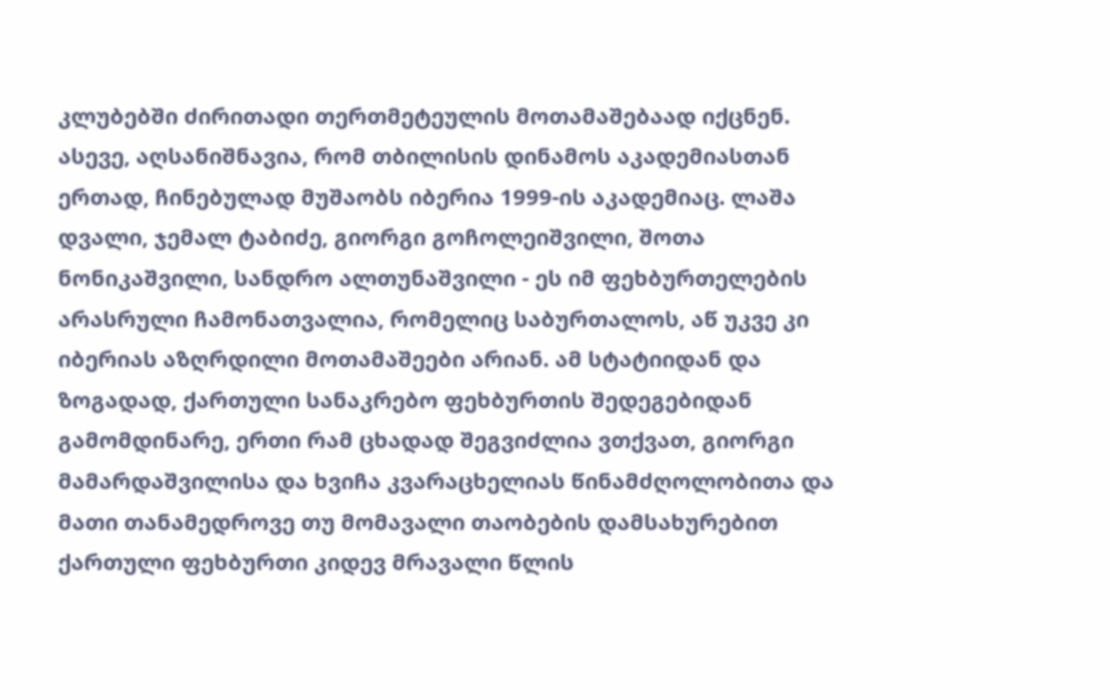კლუბებში ძირითადი თერთმეტეულის მოთამაშებაად იქცნენ. ასევე, აღსანიშნავია, რომ თბილისის დინამოს აკადემიასთან ერთად, ჩინებულად მუშაობს იბერია 1999-ის აკადემიაც. ლაშა დვალი, ჯემალ ტაბიძე, გიორგი გოჩოლეიშვილი, შოთა ნონიკაშვილი, სანდრო ალთუნაშვილი - ეს იმ ფეხბურთელების არასრული ჩამონათვალია, რომელიც საბურთალოს, აწ უკვე კი იბერიას აზღრდილი მოთამაშეები არიან. ამ სტატიიდან და ზოგადად, ქართული სანაკრებო ფეხბურთის შედეგებიდან გამომდინარე, ერთი რამ ცხადად შეგვიძლია ვთქვათ, გიორგი მამარდაშვილისა და ხვიჩა კვარაცხელიას წინამძღოლობითა და მათი თანამედროვე თუ მომავალი თაობების დამსახურებით ქართული ფეხბურთი კიდევ მრავალი წლის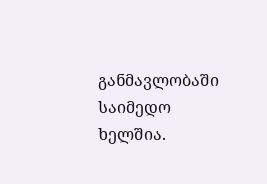განმავლობაში საიმედო ხელშია.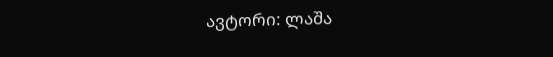ავტორი: ლაშა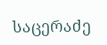საცერაძე